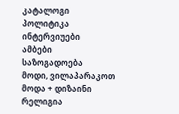კატალოგი
პოლიტიკა
ინტერვიუები
ამბები
საზოგადოება
მოდი, ვილაპარაკოთ
მოდა + დიზაინი
რელიგია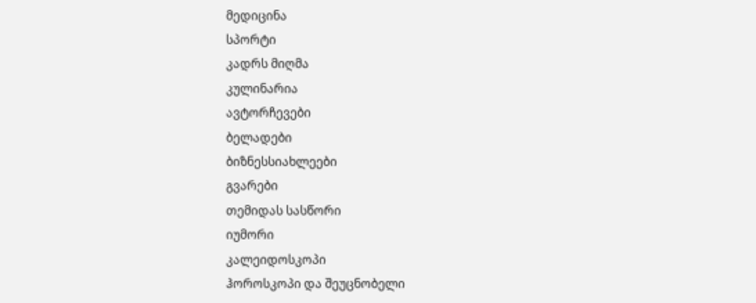მედიცინა
სპორტი
კადრს მიღმა
კულინარია
ავტორჩევები
ბელადები
ბიზნესსიახლეები
გვარები
თემიდას სასწორი
იუმორი
კალეიდოსკოპი
ჰოროსკოპი და შეუცნობელი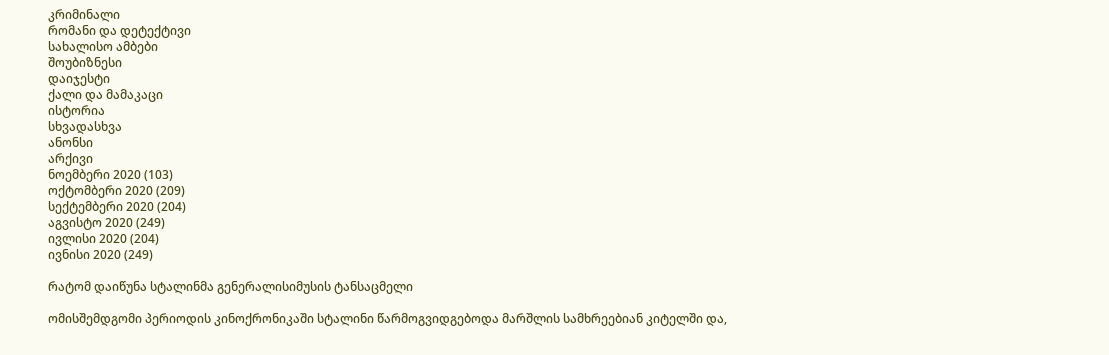კრიმინალი
რომანი და დეტექტივი
სახალისო ამბები
შოუბიზნესი
დაიჯესტი
ქალი და მამაკაცი
ისტორია
სხვადასხვა
ანონსი
არქივი
ნოემბერი 2020 (103)
ოქტომბერი 2020 (209)
სექტემბერი 2020 (204)
აგვისტო 2020 (249)
ივლისი 2020 (204)
ივნისი 2020 (249)

რატომ დაიწუნა სტალინმა გენერალისიმუსის ტანსაცმელი

ომისშემდგომი პერიოდის კინოქრონიკაში სტალინი წარმოგვიდგებოდა მარშლის სამხრეებიან კიტელში და,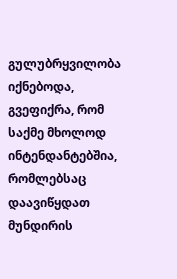გულუბრყვილობა იქნებოდა, გვეფიქრა, რომ საქმე მხოლოდ ინტენდანტებშია, რომლებსაც დაავიწყდათ მუნდირის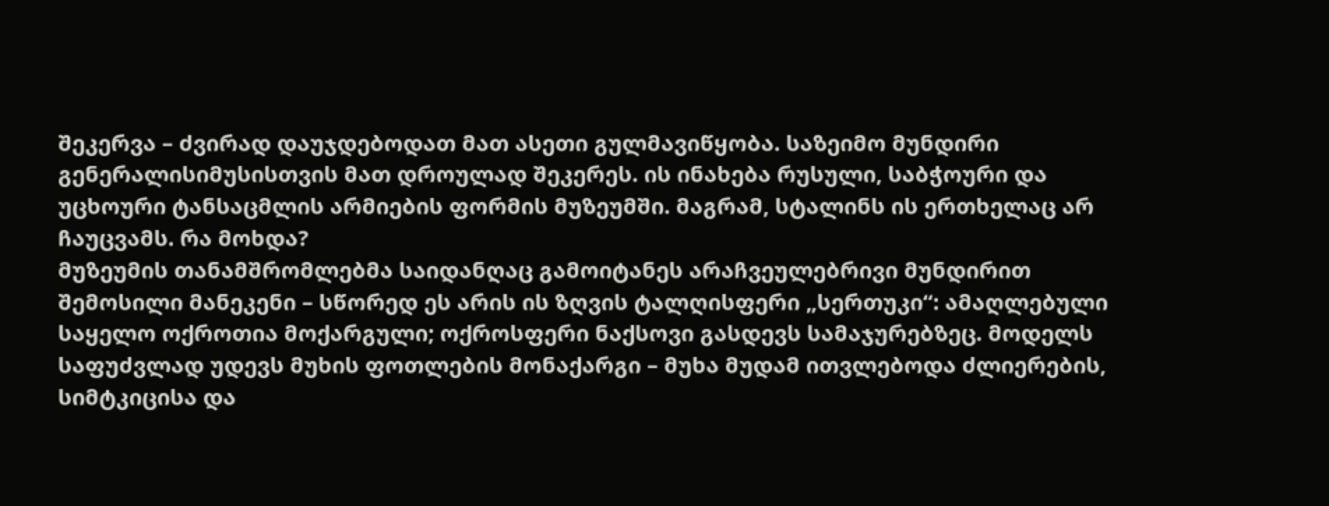შეკერვა – ძვირად დაუჯდებოდათ მათ ასეთი გულმავიწყობა. საზეიმო მუნდირი გენერალისიმუსისთვის მათ დროულად შეკერეს. ის ინახება რუსული, საბჭოური და უცხოური ტანსაცმლის არმიების ფორმის მუზეუმში. მაგრამ, სტალინს ის ერთხელაც არ ჩაუცვამს. რა მოხდა?
მუზეუმის თანამშრომლებმა საიდანღაც გამოიტანეს არაჩვეულებრივი მუნდირით შემოსილი მანეკენი – სწორედ ეს არის ის ზღვის ტალღისფერი „სერთუკი“: ამაღლებული საყელო ოქროთია მოქარგული; ოქროსფერი ნაქსოვი გასდევს სამაჯურებზეც. მოდელს საფუძვლად უდევს მუხის ფოთლების მონაქარგი – მუხა მუდამ ითვლებოდა ძლიერების, სიმტკიცისა და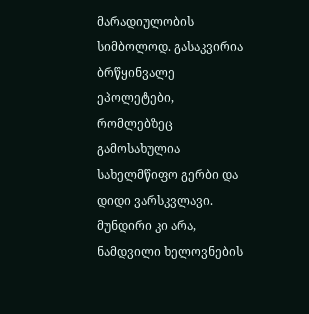მარადიულობის სიმბოლოდ. გასაკვირია ბრწყინვალე ეპოლეტები, რომლებზეც გამოსახულია სახელმწიფო გერბი და დიდი ვარსკვლავი. მუნდირი კი არა, ნამდვილი ხელოვნების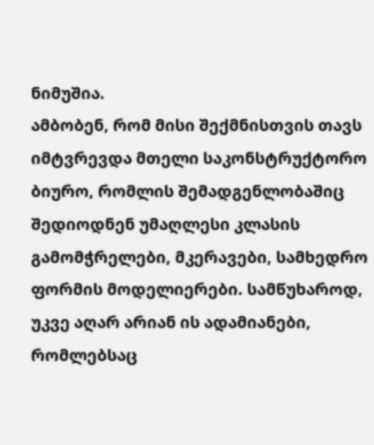ნიმუშია.
ამბობენ, რომ მისი შექმნისთვის თავს იმტვრევდა მთელი საკონსტრუქტორო ბიურო, რომლის შემადგენლობაშიც შედიოდნენ უმაღლესი კლასის გამომჭრელები, მკერავები, სამხედრო ფორმის მოდელიერები. სამწუხაროდ, უკვე აღარ არიან ის ადამიანები, რომლებსაც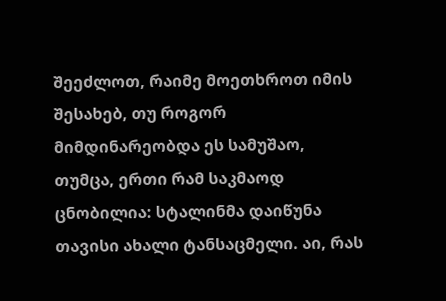შეეძლოთ, რაიმე მოეთხროთ იმის შესახებ, თუ როგორ მიმდინარეობდა ეს სამუშაო, თუმცა, ერთი რამ საკმაოდ ცნობილია: სტალინმა დაიწუნა თავისი ახალი ტანსაცმელი. აი, რას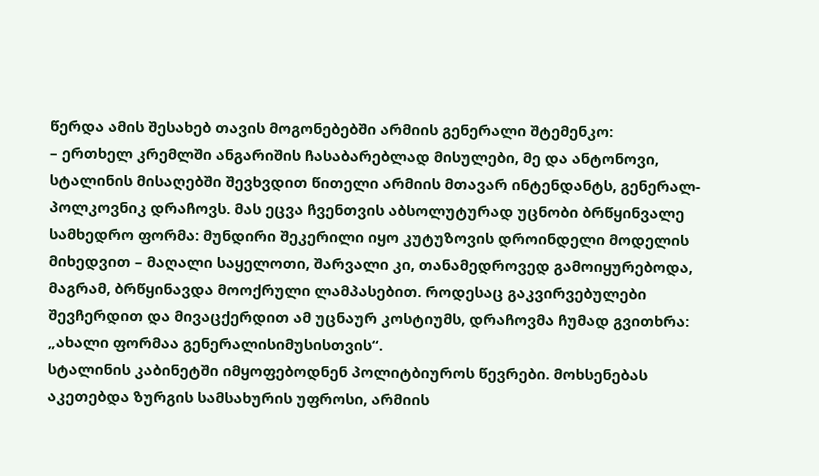წერდა ამის შესახებ თავის მოგონებებში არმიის გენერალი შტემენკო:
– ერთხელ კრემლში ანგარიშის ჩასაბარებლად მისულები, მე და ანტონოვი, სტალინის მისაღებში შევხვდით წითელი არმიის მთავარ ინტენდანტს, გენერალ-პოლკოვნიკ დრაჩოვს. მას ეცვა ჩვენთვის აბსოლუტურად უცნობი ბრწყინვალე სამხედრო ფორმა: მუნდირი შეკერილი იყო კუტუზოვის დროინდელი მოდელის მიხედვით – მაღალი საყელოთი, შარვალი კი, თანამედროვედ გამოიყურებოდა, მაგრამ, ბრწყინავდა მოოქრული ლამპასებით. როდესაც გაკვირვებულები შევჩერდით და მივაცქერდით ამ უცნაურ კოსტიუმს, დრაჩოვმა ჩუმად გვითხრა: „ახალი ფორმაა გენერალისიმუსისთვის“.
სტალინის კაბინეტში იმყოფებოდნენ პოლიტბიუროს წევრები. მოხსენებას აკეთებდა ზურგის სამსახურის უფროსი, არმიის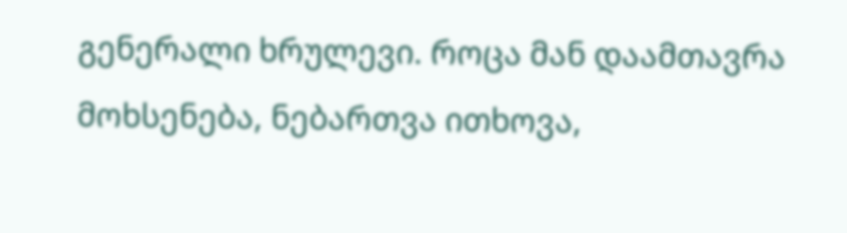გენერალი ხრულევი. როცა მან დაამთავრა მოხსენება, ნებართვა ითხოვა,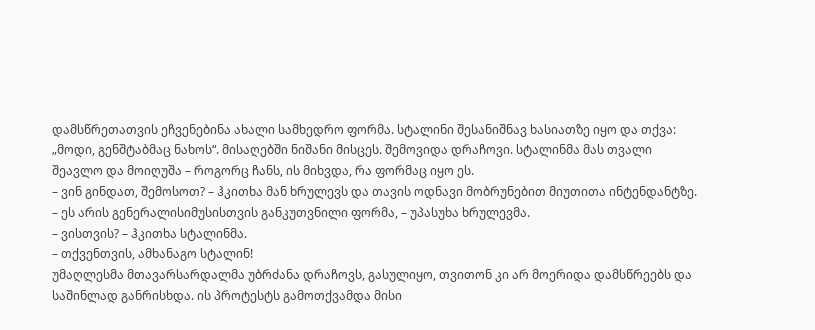დამსწრეთათვის ეჩვენებინა ახალი სამხედრო ფორმა. სტალინი შესანიშნავ ხასიათზე იყო და თქვა: „მოდი, გენშტაბმაც ნახოს“. მისაღებში ნიშანი მისცეს. შემოვიდა დრაჩოვი. სტალინმა მას თვალი შეავლო და მოიღუშა – როგორც ჩანს, ის მიხვდა, რა ფორმაც იყო ეს.
– ვინ გინდათ, შემოსოთ? – ჰკითხა მან ხრულევს და თავის ოდნავი მობრუნებით მიუთითა ინტენდანტზე.
– ეს არის გენერალისიმუსისთვის განკუთვნილი ფორმა, – უპასუხა ხრულევმა.
– ვისთვის? – ჰკითხა სტალინმა.
– თქვენთვის, ამხანაგო სტალინ!
უმაღლესმა მთავარსარდალმა უბრძანა დრაჩოვს, გასულიყო, თვითონ კი არ მოერიდა დამსწრეებს და საშინლად განრისხდა. ის პროტესტს გამოთქვამდა მისი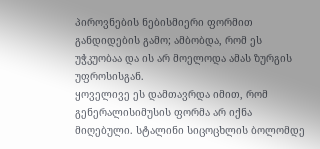პიროვნების ნებისმიერი ფორმით განდიდების გამო; ამბობდა, რომ ეს უჭკუობაა და ის არ მოელოდა ამას ზურგის უფროსისგან.
ყოველივე ეს დამთავრდა იმით, რომ გენერალისიმუსის ფორმა არ იქნა მიღებული. სტალინი სიცოცხლის ბოლომდე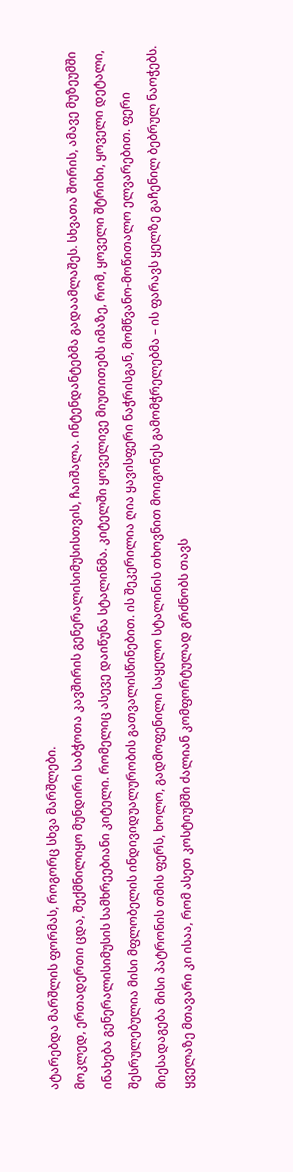ატარებდა მარშლის ფორმას, როგორც სხვა მარშლები.
მოკლედ, ერთადერთი ცდა, შექმნილიყო მუნდირი საბჭოთა კავშირის გენერალისიმუსისთვის, ჩაიშალა. ინტენდანტებმა გადაამლაშეს. სხვათა შორის, ამავე მუზეუმში ინახება გენერალისიმუსის სამხრეებიანი კიტელი. რომელიც ასევე დაიწუნა სტალინმა. კიტელში ყოველივე მიუთითებს იმაზე, რომ, ყოველი შტრიხი, ყოველი დეტალი, შესრულებულია მისი მფლობელის ინდივიდუალურობის გათვალისწინებით. ის შეკერილია ღია ყავისფერი ნაჭრისგან, მომწვანო-მოწითალო ელვარებით. ფერი მიესადაგება მისი პატრონის თმის ფერს, ხოლო, გადმოფენილი საყელო სტალინის თხოვნით მოიგონეს გამომჭრელებმა – ის ფარავს ყელზე გაჩენილ ბებრულ ნაოჭებს. ყველაზე მთავარი კი ისაა, რომ ასეთ კოსტიუმში ძალიან კომფორტულად გრძნობს თავს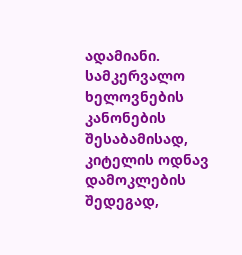ადამიანი. სამკერვალო ხელოვნების კანონების შესაბამისად, კიტელის ოდნავ დამოკლების შედეგად,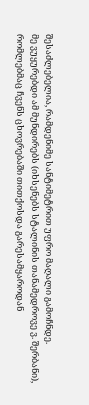შესაძლებელია, რამდენიმე სანტიმეტრით უფრო მაღალი გამოჩნდე.
მე ვუყურებდი ამ მუნდირებს (იხსენებს სტალინის თანამედროვე ვ. შერბანი), რომლებმაც ჩვენს ცხოვრებაში თითქოსდა გარესამყაროდან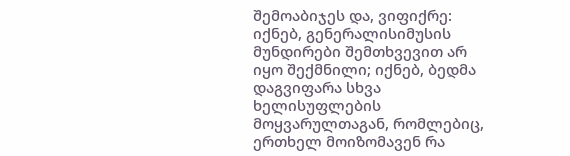შემოაბიჯეს და, ვიფიქრე: იქნებ, გენერალისიმუსის მუნდირები შემთხვევით არ იყო შექმნილი; იქნებ, ბედმა დაგვიფარა სხვა ხელისუფლების მოყვარულთაგან, რომლებიც, ერთხელ მოიზომავენ რა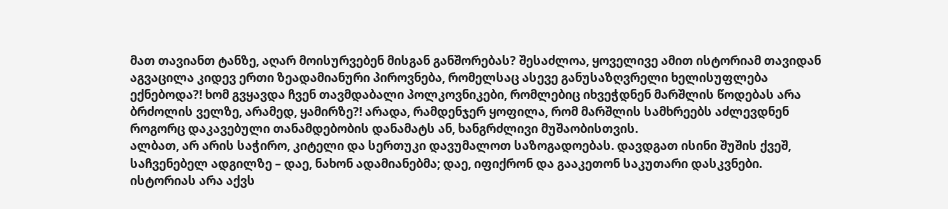მათ თავიანთ ტანზე, აღარ მოისურვებენ მისგან განშორებას? შესაძლოა, ყოველივე ამით ისტორიამ თავიდან აგვაცილა კიდევ ერთი ზეადამიანური პიროვნება, რომელსაც ასევე განუსაზღვრელი ხელისუფლება ექნებოდა?! ხომ გვყავდა ჩვენ თავმდაბალი პოლკოვნიკები, რომლებიც იხვეჭდნენ მარშლის წოდებას არა ბრძოლის ველზე, არამედ, ყამირზე?! არადა, რამდენჯერ ყოფილა, რომ მარშლის სამხრეებს აძლევდნენ როგორც დაკავებული თანამდებობის დანამატს ან, ხანგრძლივი მუშაობისთვის.
ალბათ, არ არის საჭირო, კიტელი და სერთუკი დავუმალოთ საზოგადოებას. დავდგათ ისინი შუშის ქვეშ, საჩვენებელ ადგილზე – დაე, ნახონ ადამიანებმა; დაე, იფიქრონ და გააკეთონ საკუთარი დასკვნები. ისტორიას არა აქვს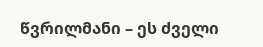წვრილმანი – ეს ძველი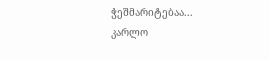ჭეშმარიტებაა...
კარლო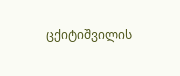ცქიტიშვილის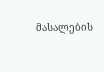მასალების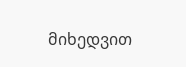მიხედვით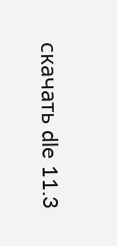скачать dle 11.3